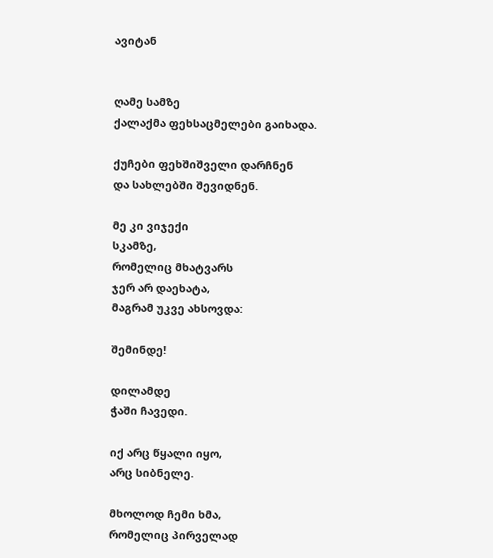ავიტან


ღამე სამზე
ქალაქმა ფეხსაცმელები გაიხადა.

ქუჩები ფეხშიშველი დარჩნენ
და სახლებში შევიდნენ.

მე კი ვიჯექი
სკამზე,
რომელიც მხატვარს
ჯერ არ დაეხატა,
მაგრამ უკვე ახსოვდა:

შემინდე!

დილამდე
ჭაში ჩავედი.

იქ არც წყალი იყო,
არც სიბნელე.

მხოლოდ ჩემი ხმა,
რომელიც პირველად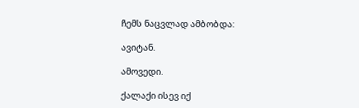ჩემს ნაცვლად ამბობდა:

ავიტან.

ამოვედი.

ქალაქი ისევ იქ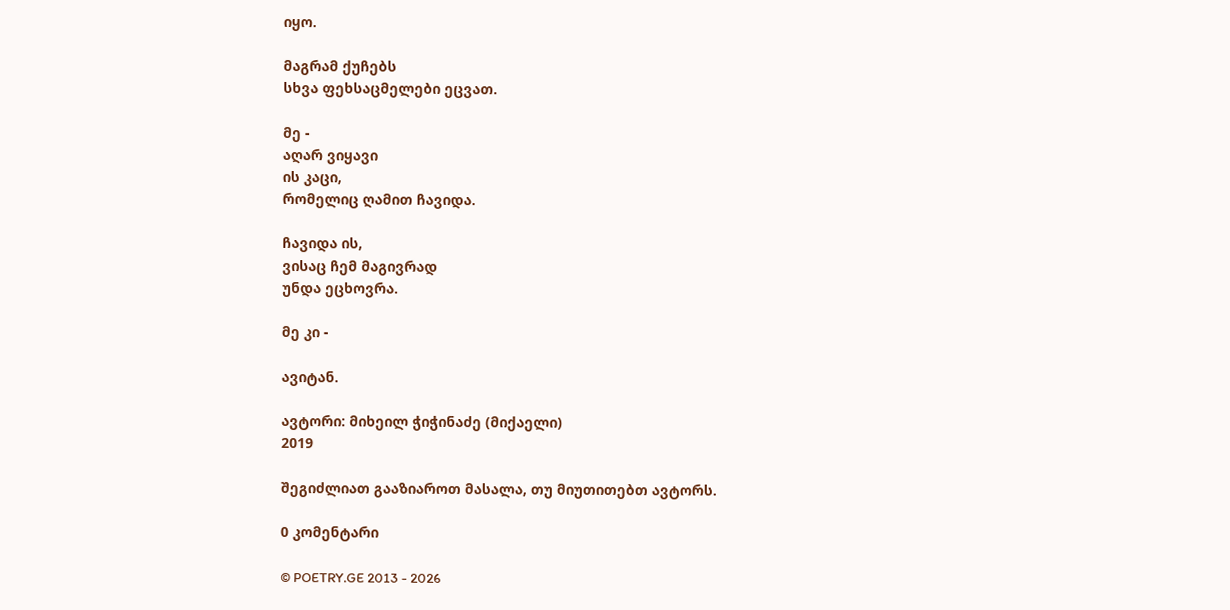იყო.

მაგრამ ქუჩებს
სხვა ფეხსაცმელები ეცვათ.

მე -
აღარ ვიყავი
ის კაცი,
რომელიც ღამით ჩავიდა.

ჩავიდა ის,
ვისაც ჩემ მაგივრად
უნდა ეცხოვრა.

მე კი -

ავიტან.

ავტორი: მიხეილ ჭიჭინაძე (მიქაელი)
2019

შეგიძლიათ გააზიაროთ მასალა, თუ მიუთითებთ ავტორს.

0 კომენტარი

© POETRY.GE 2013 - 2026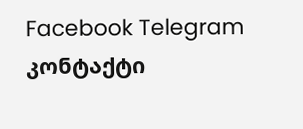Facebook Telegram კონტაქტი